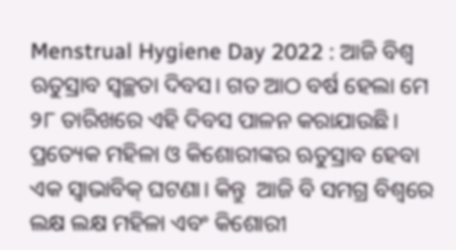Menstrual Hygiene Day 2022 : ଆଜି ବିଶ୍ୱ ଋତୁସ୍ରାବ ସ୍ୱଚ୍ଛତା ଦିବସ। ଗତ ଆଠ ବର୍ଷ ହେଲା ମେ ୨୮ ତାରିଖରେ ଏହି ଦିବସ ପାଳନ କରାଯାଉଛି। ପ୍ରତ୍ୟେକ ମହିଳା ଓ କିଶୋରୀଙ୍କର ଋତୁସ୍ରାବ ହେବା ଏକ ସ୍ୱାଭାବିକ୍ ଘଟଣା। କିନ୍ତୁ  ଆଜି ବି ସମଗ୍ର ବିଶ୍ୱରେ ଲକ୍ଷ ଲକ୍ଷ ମହିଳା ଏବଂ କିଶୋରୀ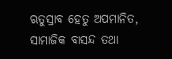ଋତୁସ୍ରାବ ହେତୁ ଅପମାନିତ, ସାମାଜିକ ବାସନ୍ଦ ତଥା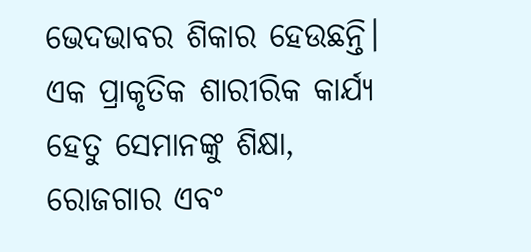ଭେଦଭାବର ଶିକାର ହେଉଛନ୍ତି। ଏକ ପ୍ରାକୃତିକ ଶାରୀରିକ କାର୍ଯ୍ୟ ହେତୁ ସେମାନଙ୍କୁ ଶିକ୍ଷା, ରୋଜଗାର ଏବଂ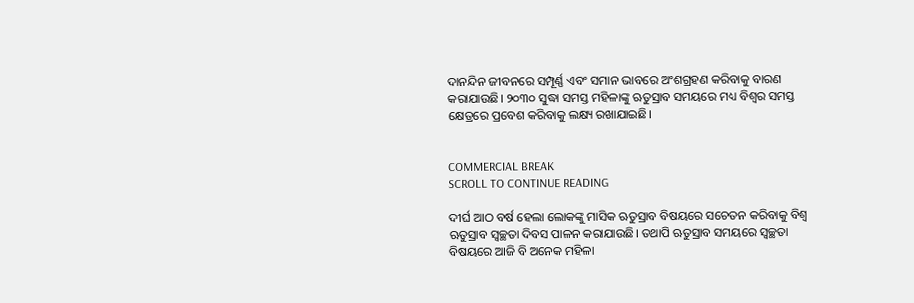ଦାନନ୍ଦିନ ଜୀବନରେ ସମ୍ପୂର୍ଣ୍ଣ ଏବଂ ସମାନ ଭାବରେ ଅଂଶଗ୍ରହଣ କରିବାକୁ ବାରଣ କରାଯାଉଛି। ୨୦୩୦ ସୁଦ୍ଧା ସମସ୍ତ ମହିଳାଙ୍କୁ ଋତୁସ୍ରାବ ସମୟରେ ମଧ୍ୟ ବିଶ୍ୱର ସମସ୍ତ କ୍ଷେତ୍ରରେ ପ୍ରବେଶ କରିବାକୁ ଲକ୍ଷ୍ୟ ରଖାଯାଇଛି।


COMMERCIAL BREAK
SCROLL TO CONTINUE READING

ଦୀର୍ଘ ଆଠ ବର୍ଷ ହେଲା ଲୋକଙ୍କୁ ମାସିକ ଋତୁସ୍ରାବ ବିଷୟରେ ସଚେତନ କରିବାକୁ ବିଶ୍ୱ ଋତୁସ୍ରାବ ସ୍ୱଚ୍ଛତା ଦିବସ ପାଳନ କରାଯାଉଛି। ତଥାପି ଋତୁସ୍ରାବ ସମୟରେ ସ୍ୱଚ୍ଛତା ବିଷୟରେ ଆଜି ବି ଅନେକ ମହିଳା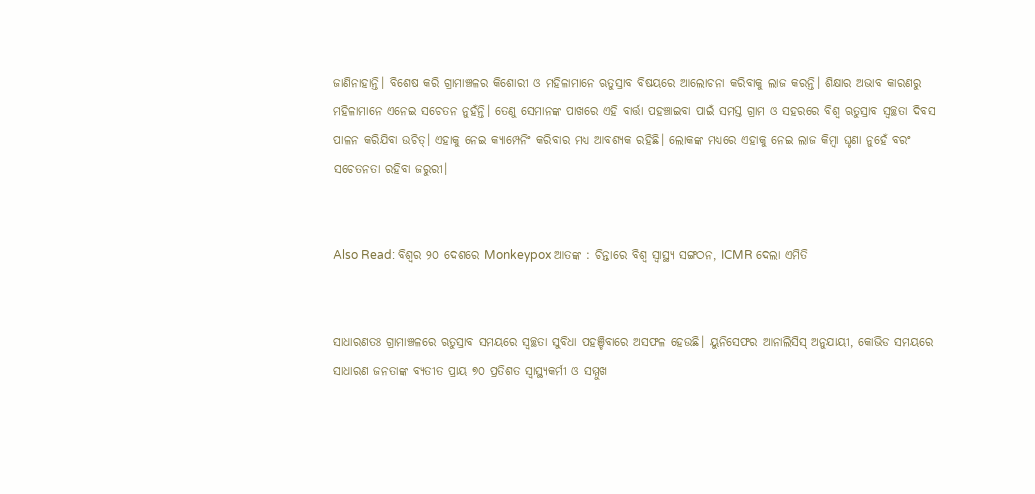ଜାଣିନାହାନ୍ତି। ବିଶେଷ କରି ଗ୍ରାମାଞ୍ଚଳର କିଶୋରୀ ଓ ମହିଳାମାନେ ଋତୁସ୍ରାବ ବିଷୟରେ ଆଲୋଚନା କରିବାକୁ ଲାଜ କରନ୍ତି। ଶିକ୍ଷାର ଅଭାବ କାରଣରୁ ମହିଳାମାନେ ଏନେଇ ସଚେତନ ନୁହଁନ୍ତି। ତେଣୁ ସେମାନଙ୍କ ପାଖରେ ଏହି ବାର୍ତ୍ତା ପହଞ୍ଚାଇବା ପାଇଁ ସମସ୍ତ ଗ୍ରାମ ଓ ସହରରେ ବିଶ୍ୱ ଋତୁସ୍ରାବ ସ୍ୱଚ୍ଛତା ଦିବସ ପାଳନ କରିଯିବା ଉଚିତ୍। ଏହାକୁ ନେଇ କ୍ୟାମ୍ପେନିଂ କରିବାର ମଧ୍ୟ ଆବଶ୍ୟକ ରହିଛି। ଲୋକଙ୍କ ମଧ୍ୟରେ ଏହାକୁ ନେଇ ଲାଜ କିମ୍ବା ଘୃଣା ନୁହେଁ ବରଂ ସଚେତନତା ରହିବା ଜରୁରୀ।


Also Read: ବିଶ୍ୱର ୨୦ ଦେଶରେ Monkeypox ଆତଙ୍କ : ଚିନ୍ତାରେ ବିଶ୍ୱ ସ୍ୱାସ୍ଥ୍ୟ ସଙ୍ଗଠନ, ICMR ଦେଲା ଏମିତି


ସାଧାରଣତଃ ଗ୍ରାମାଞ୍ଚଳରେ ଋତୁସ୍ରାବ ସମୟରେ ସ୍ୱଚ୍ଛତା ସୁବିଧା ପହଞ୍ଚିବାରେ ଅସଫଳ ହେଉଛି। ୟୁନିସେଫର ଆନାଲିସିସ୍ ଅନୁଯାୟୀ, କୋଭିଡ ସମୟରେ ସାଧାରଣ ଜନତାଙ୍କ ବ୍ୟତୀତ ପ୍ରାୟ ୭୦ ପ୍ରତିଶତ ସ୍ୱାସ୍ଥ୍ୟକର୍ମୀ ଓ ସମ୍ମୁଖ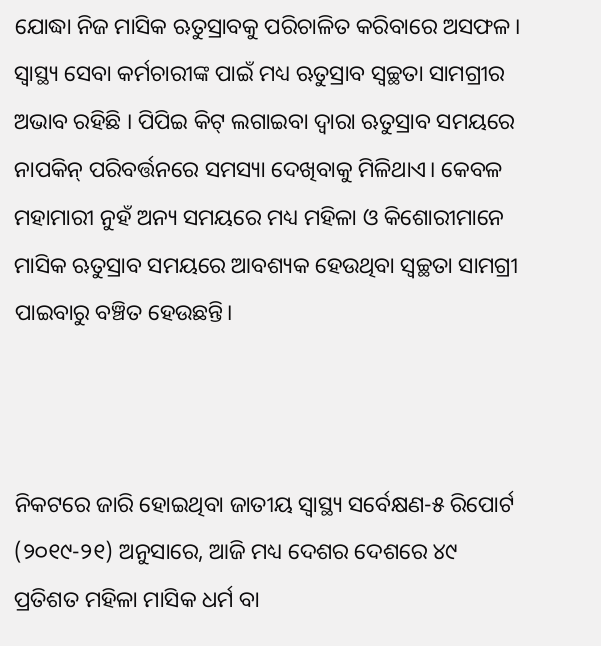ଯୋଦ୍ଧା ନିଜ ମାସିକ ଋତୁସ୍ରାବକୁ ପରିଚାଳିତ କରିବାରେ ଅସଫଳ। ସ୍ୱାସ୍ଥ୍ୟ ସେବା କର୍ମଚାରୀଙ୍କ ପାଇଁ ମଧ୍ୟ ଋତୁସ୍ରାବ ସ୍ୱଚ୍ଛତା ସାମଗ୍ରୀର ଅଭାବ ରହିଛି । ପିପିଇ କିଟ୍ ଲଗାଇବା ଦ୍ୱାରା ଋତୁସ୍ରାବ ସମୟରେ ନାପକିନ୍ ପରିବର୍ତ୍ତନରେ ସମସ୍ୟା ଦେଖିବାକୁ ମିଳିଥାଏ। କେବଳ ମହାମାରୀ ନୁହଁ ଅନ୍ୟ ସମୟରେ ମଧ୍ୟ ମହିଳା ଓ କିଶୋରୀମାନେ ମାସିକ ଋତୁସ୍ରାବ ସମୟରେ ଆବଶ୍ୟକ ହେଉଥିବା ସ୍ୱଚ୍ଛତା ସାମଗ୍ରୀ ପାଇବାରୁ ବଞ୍ଚିତ ହେଉଛନ୍ତି।



ନିକଟରେ ଜାରି ହୋଇଥିବା ଜାତୀୟ ସ୍ୱାସ୍ଥ୍ୟ ସର୍ବେକ୍ଷଣ-୫ ରିପୋର୍ଟ (୨୦୧୯-୨୧) ଅନୁସାରେ, ଆଜି ମଧ୍ୟ ଦେଶର ଦେଶରେ ୪୯ ପ୍ରତିଶତ ମହିଳା ମାସିକ ଧର୍ମ ବା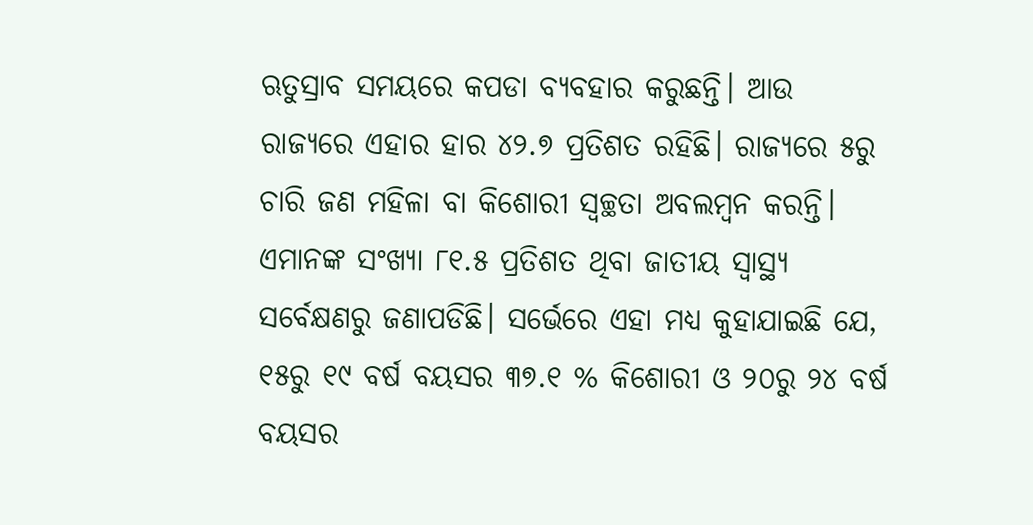ଋତୁସ୍ରାବ ସମୟରେ କପଡା ବ୍ୟବହାର କରୁଛନ୍ତି। ଆଉ ରାଜ୍ୟରେ ଏହାର ହାର ୪୨.୭ ପ୍ରତିଶତ ରହିଛି। ରାଜ୍ୟରେ ୫ରୁ ଚାରି ଜଣ ମହିଳା ବା କିଶୋରୀ ସ୍ୱଚ୍ଛତା ଅବଲମ୍ବନ କରନ୍ତି। ଏମାନଙ୍କ ସଂଖ୍ୟା ୮୧.୫ ପ୍ରତିଶତ ଥିବା ଜାତୀୟ ସ୍ୱାସ୍ଥ୍ୟ ସର୍ବେକ୍ଷଣରୁ ଜଣାପଡିଛି। ସର୍ଭେରେ ଏହା ମଧ୍ୟ କୁହାଯାଇଛି ଯେ, ୧୫ରୁ ୧୯ ବର୍ଷ ବୟସର ୩୭.୧ % କିଶୋରୀ ଓ ୨୦ରୁ ୨୪ ବର୍ଷ ବୟସର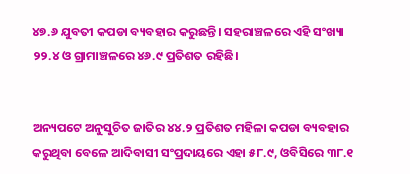୪୭.୬ ଯୁବତୀ କପଡା ବ୍ୟବହାର କରୁଛନ୍ତି। ସହରାଞ୍ଚଳରେ ଏହି ସଂଖ୍ୟା ୨୨.୪ ଓ ଗ୍ରାମାଞ୍ଚଳରେ ୪୬.୯ ପ୍ରତିଶତ ରହିଛି।


ଅନ୍ୟପଟେ ଅନୁସୁଚିତ ଜାତିର ୪୪.୨ ପ୍ରତିଶତ ମହିଳା କପଡା ବ୍ୟବହାର କରୁଥିବା ବେଳେ ଆଦିବାସୀ ସଂପ୍ରଦାୟରେ ଏହା ୫୮.୯, ଓବିସିରେ ୩୮.୧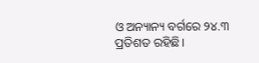ଓ ଅନ୍ୟାନ୍ୟ ବର୍ଗରେ ୨୪.୩ ପ୍ରତିଶତ ରହିଛି।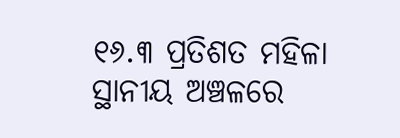୧୬.୩ ପ୍ରତିଶତ ମହିଳା ସ୍ଥାନୀୟ ଅଞ୍ଚଳରେ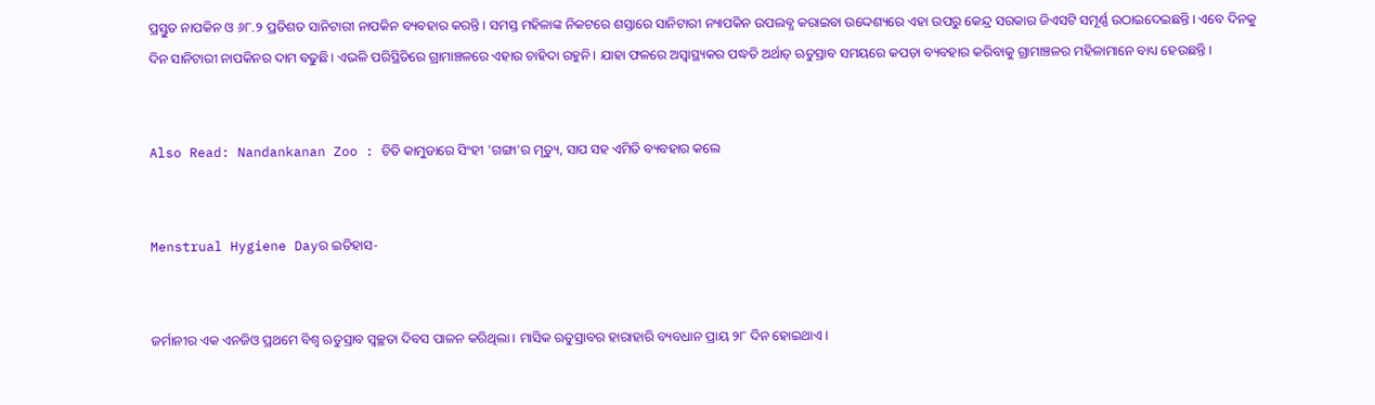ପ୍ରସ୍ତୁତ ନାପକିନ ଓ ୬୮.୨ ପ୍ରତିଶତ ସାନିଟାରୀ ନାପକିନ ବ୍ୟବହାର କରନ୍ତି। ସମସ୍ତ ମହିଳାଙ୍କ ନିକଟରେ ଶସ୍ତାରେ ସାନିଟାରୀ ନ୍ୟାପକିନ ଉପଲବ୍ଧ କରାଇବା ଉଦ୍ଦେଶ୍ୟରେ ଏହା ଉପରୁ କେନ୍ଦ୍ର ସରକାର ଜିଏସଟି ସମୂର୍ଣ୍ଣ ଉଠାଇଦେଇଛନ୍ତି। ଏବେ ଦିନକୁ ଦିନ ସାନିଟାରୀ ନାପକିନର ଦାମ ବଢୁଛି। ଏଭଳି ପରିସ୍ଥିତିରେ ଗ୍ରାମାଞ୍ଚଳରେ ଏହାର ଚାହିଦା ରହୁନି। ଯାହା ଫଳରେ ଅସ୍ୱାସ୍ଥ୍ୟକର ପଦ୍ଧତି ଅର୍ଥାତ୍ ଋତୁସ୍ରାବ ସମୟରେ କପଡ଼ା ବ୍ୟବହାର କରିବାକୁ ଗ୍ରାମାଞ୍ଚଳର ମହିଳାମାନେ ବାଧ୍ୟ ହେଉଛନ୍ତି।


Also Read: Nandankanan Zoo : ଚିତି କାମୁଡାରେ ସିଂହୀ 'ଗଙ୍ଗା'ର ମୃତ୍ୟୁ, ସାପ ସହ ଏମିତି ବ୍ୟବହାର କଲେ


Menstrual Hygiene Dayର ଇତିହାସ-


ଜର୍ମାନୀର ଏକ ଏନଜିଓ ପ୍ରଥମେ ବିଶ୍ୱ ଋତୁସ୍ରାବ ସ୍ୱଚ୍ଛତା ଦିବସ ପାଳନ କରିଥିଲା। ମାସିକ ଋତୁସ୍ରାବର ହାରାହାରି ବ୍ୟବଧାନ ପ୍ରାୟ ୨୮ ଦିନ ହୋଇଥାଏ।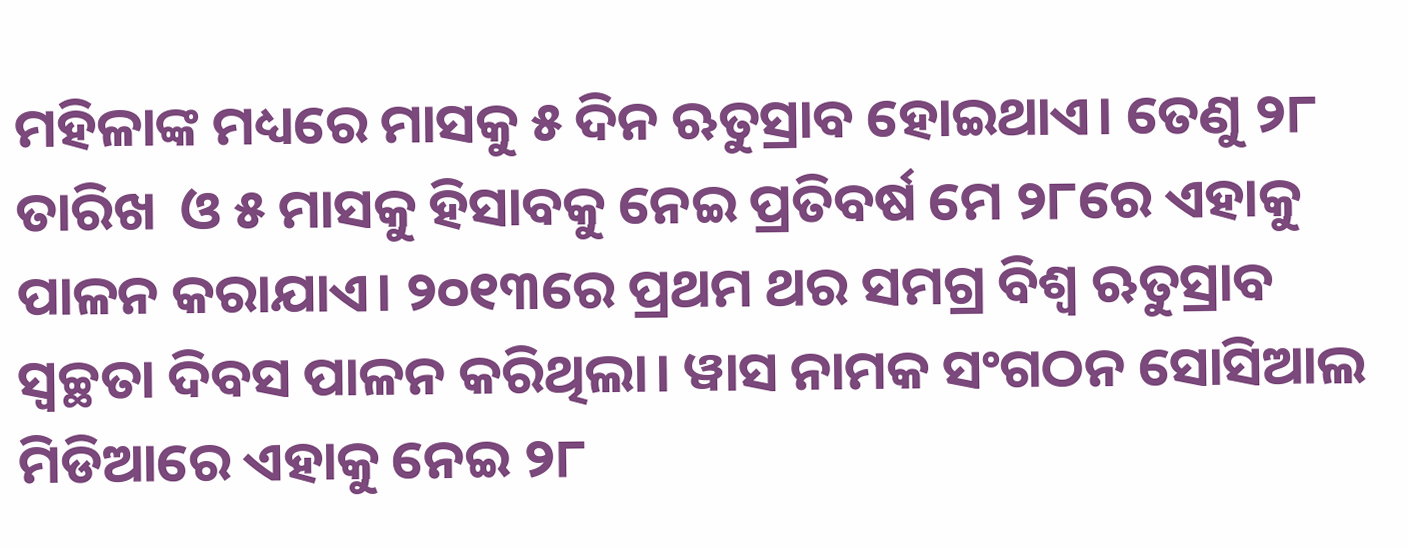ମହିଳାଙ୍କ ମଧ୍ୟରେ ମାସକୁ ୫ ଦିନ ଋତୁସ୍ରାବ ହୋଇଥାଏ। ତେଣୁ ୨୮ ତାରିଖ  ଓ ୫ ମାସକୁ ହିସାବକୁ ନେଇ ପ୍ରତିବର୍ଷ ମେ ୨୮ରେ ଏହାକୁ ପାଳନ କରାଯାଏ। ୨୦୧୩ରେ ପ୍ରଥମ ଥର ସମଗ୍ର ବିଶ୍ୱ ଋତୁସ୍ରାବ ସ୍ୱଚ୍ଛତା ଦିବସ ପାଳନ କରିଥିଲା। ୱାସ ନାମକ ସଂଗଠନ ସୋସିଆଲ ମିଡିଆରେ ଏହାକୁ ନେଇ ୨୮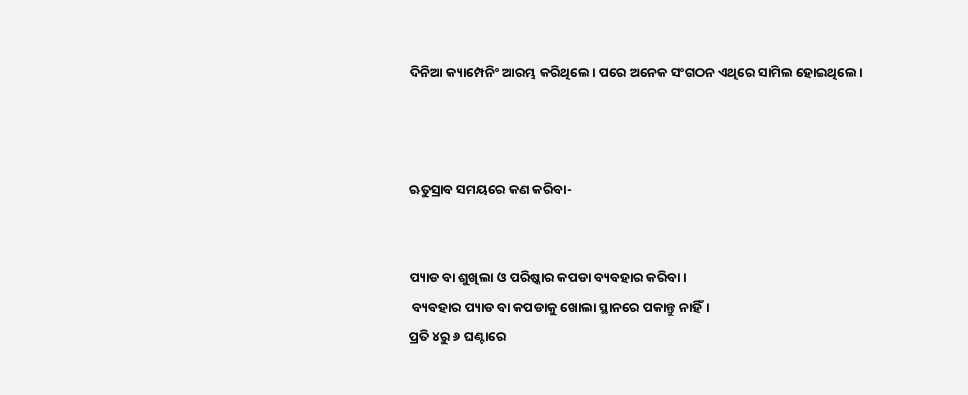ଦିନିଆ କ୍ୟାମ୍ପେନିଂ ଆରମ୍ଭ କରିଥିଲେ। ପରେ ଅନେକ ସଂଗଠନ ଏଥିରେ ସାମିଲ ହୋଇଥିଲେ।



ଋତୁସ୍ରାବ ସମୟରେ କଣ କରିବା-


ପ୍ୟାଡ ବା ଶୁଖିଲା ଓ ପରିଷ୍କାର କପଡା ବ୍ୟବହାର କରିବା।
 ବ୍ୟବହାର ପ୍ୟାଡ ବା କପଡାକୁ ଖୋଲା ସ୍ଥାନରେ ପକାନ୍ତୁ ନାହିଁ।
ପ୍ରତି ୪ରୁ ୬ ଘଣ୍ଟାରେ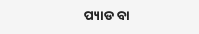ପ୍ୟାଡ ବା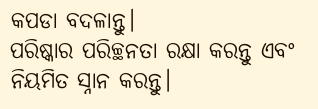କପଡା ବଦଳାନ୍ତୁ।
ପରିଷ୍କାର ପରିଚ୍ଛନତା ରକ୍ଷା କରନ୍ତୁ ଏବଂ ନିୟମିତ ସ୍ନାନ କରନ୍ତୁ।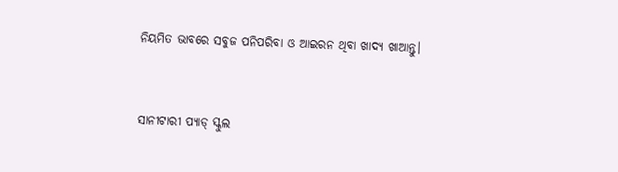ନିୟମିତ ଭାବରେ ସବୁଜ ପନିପରିବା ଓ ଆଇରନ ଥିବା ଖାଦ୍ୟ ଖାଆନ୍ତୁ।


ସାନୀଟାରୀ ପ୍ୟାଡ୍ ସ୍କୁଲ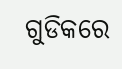ଗୁଡିକରେ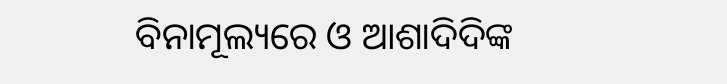ବିନାମୂଲ୍ୟରେ ଓ ଆଶାଦିଦିଙ୍କ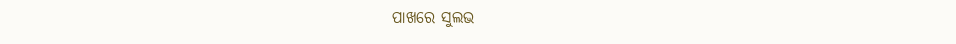ପାଖରେ ସୁଲଭ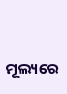ମୂଲ୍ୟରେ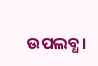ଉପଲବ୍ଧ।